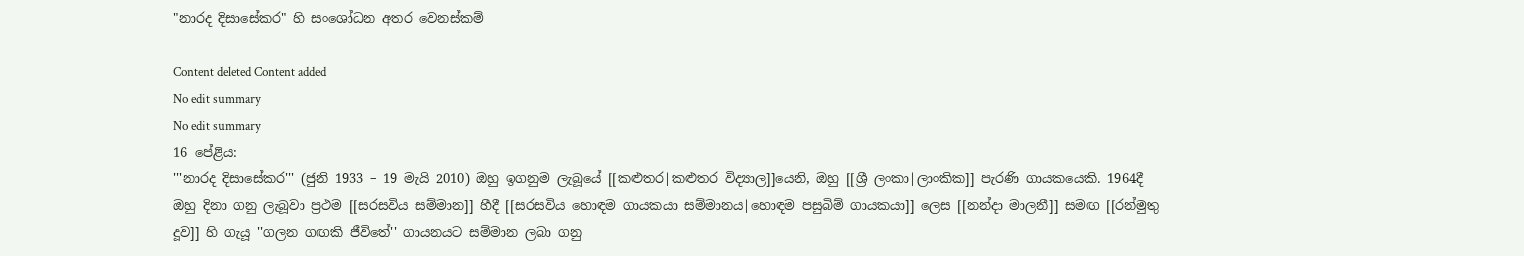"නාරද දිසාසේකර" හි සංශෝධන අතර වෙනස්කම්

Content deleted Content added
No edit summary
No edit summary
16 පේළිය:
'''නාරද දිසාසේකර''' (ජුනි 1933 – 19 මැයි 2010) ඔහු ඉගනුම ලැබූයේ [[කළුතර|කළුතර විද්‍යාල]]යෙනි, ඔහු [[ශ්‍රී ලංකා|ලාංකික]] පැරණි ගායකයෙකි. 1964දී ඔහු දිනා ගනු ලැබූවා ප්‍රථම [[සරසවිය සම්මාන]] හීදී [[සරසවිය හොඳම ගායකයා සම්මානය|හොඳම පසුබිම් ගායකයා]] ලෙස [[නන්දා මාලනී]] සමඟ [[රන්මුතු දූව]] හි ගැයූ ''ගලන ගඟකි ජීවිතේ'' ගායනයට සම්මාන ලබා ගනු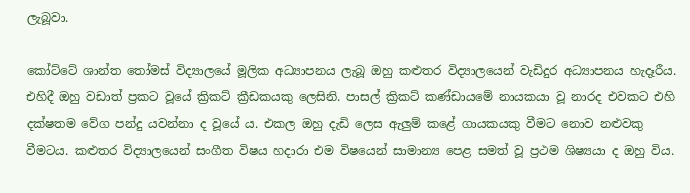ලැබූවා.

කෝට්ටේ ශාන්ත තෝමස් විද්‍යාලයේ මූලික අධ්‍යාපනය ලැබූ ඔහු කළුතර විද්‍යාලයෙන් වැඩිදුර අධ්‍යාපනය හැදෑරීය. එහිදී ඔහු වඩාත් ප්‍රකට වූයේ ක්‍රිකට් ක්‍රීඩකයකු ලෙසිනි. පාසල් ක්‍රිකට් කණ්ඩායමේ නායකයා වූ නාරද එවකට එහි දක්ෂතම වේග පන්දු යවන්නා ද වූයේ ය. එකල ඔහු දැඩි ලෙස ඇලුම් කළේ ගායකයකු වීමට නොව නළුවකු වීමටය. කළුතර විද්‍යාලයෙන් සංගීත විෂය හදාරා එම විෂයෙන් සාමාන්‍ය පෙළ සමත් වූ ප්‍රථම ශිෂ්‍යයා ද ඔහු විය.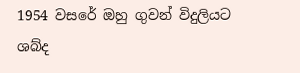1954 වසරේ ඔහු ගුවන් විදුලියට ශබ්ද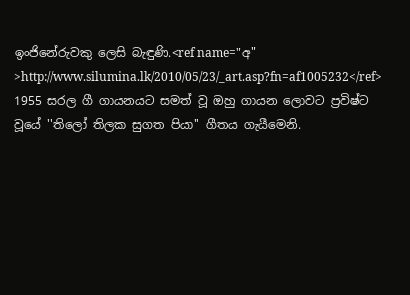ඉංජිනේරුවකු ලෙසි බැඳුණි.<ref name="අ" >http://www.silumina.lk/2010/05/23/_art.asp?fn=af1005232</ref>
1955 සරල ගී ගායනයට සමත් වූ ඔහු ගායන ලොවට ප්‍රවිෂ්ට වූයේ ''තිලෝ තිලක සුගත පියා'' ගීතය ගැයීමෙනි.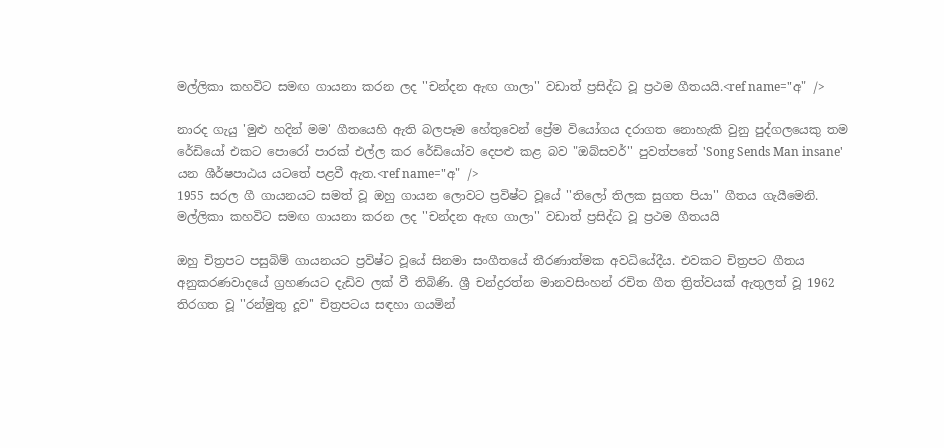මල්ලිකා කහවිට සමඟ ගායනා කරන ලද ''චන්දන ඇඟ ගාලා'' වඩාත් ප්‍රසිද්ධ වූ ප්‍රථම ගීතයයි.<ref name="අ" />

නාරද ගැයු 'මුළු හදින් මම' ගීතයෙහි ඇති බලපෑම හේතුවෙන් ප්‍රේම වියෝගය දරාගත නොහැකි වුනු පුද්ගලයෙකු තම රේඩියෝ එකට පොරෝ පාරක් එල්ල කර රේඩියෝව දෙපළු කළ බව "ඔබ්සවර්'' පුවත්පතේ 'Song Sends Man insane' යන ශීර්ෂපාඨය යටතේ පළවී ඇත.<ref name="අ" />
1955 සරල ගී ගායනයට සමත් වූ ඔහු ගායන ලොවට ප්‍රවිෂ්ට වූයේ ''තිලෝ තිලක සුගත පියා'' ගීතය ගැයීමෙනි. මල්ලිකා කහවිට සමඟ ගායනා කරන ලද ''චන්දන ඇඟ ගාලා'' වඩාත් ප්‍රසිද්ධ වූ ප්‍රථම ගීතයයි

ඔහු චිත්‍රපට පසුබිම් ගායනයට ප්‍රවිෂ්ට වූයේ සිනමා සංගීතයේ තීරණාත්මක අවධියේදීය. එවකට චිත්‍රපට ගීතය අනුකරණවාදයේ ග්‍රහණයට දැඩිව ලක් වී තිබිණි. ශ්‍රී චන්ද්‍රරත්න මානවසිංහන් රචිත ගීත ත්‍රිත්වයක් ඇතුලත් වූ 1962 තිරගත වූ ''රන්මුතු දූව'' චිත්‍රපටය සඳහා ගයමින්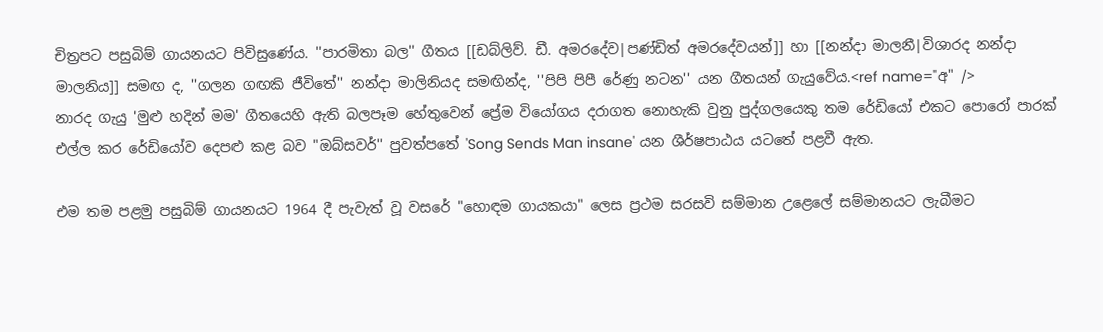චිත්‍රපට පසුබිම් ගායනයට පිවිසුණේය. ''පාරමිතා බල'' ගීතය [[ඩබ්ලිව්. ඩී. අමරදේව|පණ්ඩිත් අමරදේවයන්]] හා [[නන්දා මාලනී|විශාරද නන්දා මාලනිය]] සමඟ ද, ''ගලන ගඟකි ජීවිතේ'' නන්දා මාලිනියද සමඟින්ද, ''පිපි පිපී රේණු නටන'' යන ගීතයන් ගැයුවේය.<ref name="අ" />
නාරද ගැයු 'මුළු හදින් මම' ගීතයෙහි ඇති බලපෑම හේතුවෙන් ප්‍රේම වියෝගය දරාගත නොහැකි වුනු පුද්ගලයෙකු තම රේඩියෝ එකට පොරෝ පාරක් එල්ල කර රේඩියෝව දෙපළු කළ බව "ඔබ්සවර්'' පුවත්පතේ 'Song Sends Man insane' යන ශීර්ෂපාඨය යටතේ පළවී ඇත.

එම තම පළමු පසුබිම් ගායනයට 1964 දී පැවැත් වූ වසරේ "හොඳම ගායකයා" ලෙස ප්‍රථම සරසවි සම්මාන උළෙලේ සම්මානයට ලැබීමට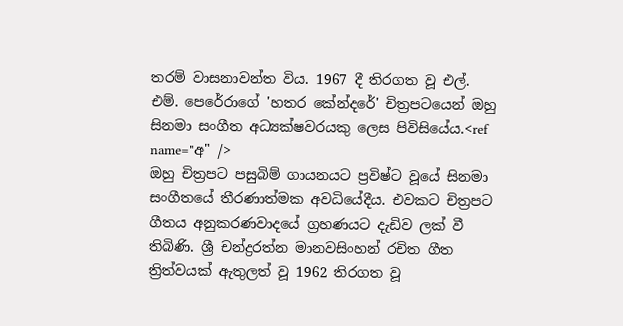තරම් වාසනාවන්ත විය. 1967 දී තිරගත වූ එල්. එම්. පෙරේරාගේ 'හතර කේන්දරේ' චිත්‍රපටයෙන් ඔහු සිනමා සංගීත අධ්‍යක්ෂවරයකු ලෙස පිවිසියේය.<ref name="අ" />
ඔහු චිත්‍රපට පසුබිම් ගායනයට ප්‍රවිෂ්ට වූයේ සිනමා සංගීතයේ තීරණාත්මක අවධියේදීය. එවකට චිත්‍රපට ගීතය අනුකරණවාදයේ ග්‍රහණයට දැඩිව ලක් වී තිබිණි. ශ්‍රී චන්ද්‍රරත්න මානවසිංහන් රචිත ගීත ත්‍රිත්වයක් ඇතුලත් වූ 1962 තිරගත වූ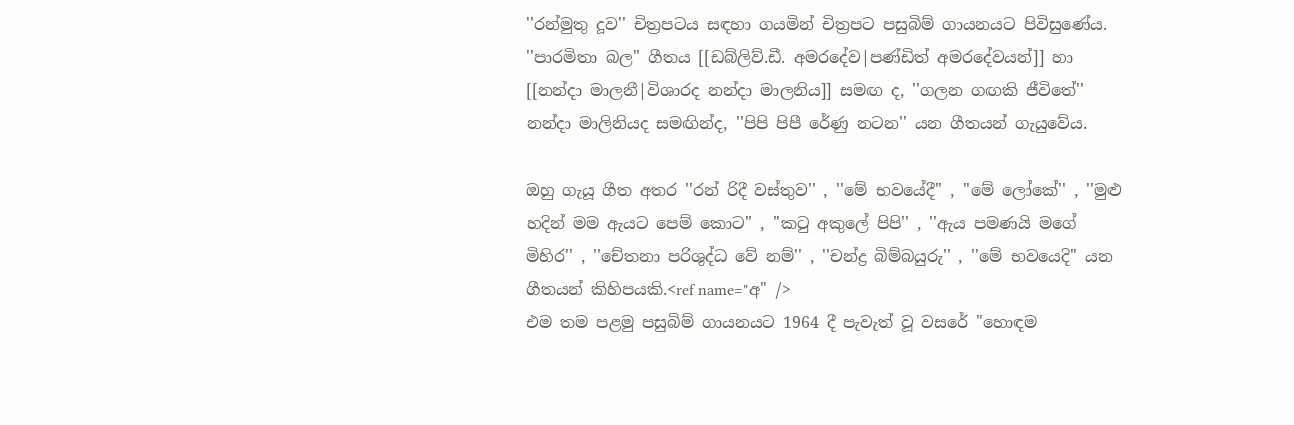''රන්මුතු දූව'' චිත්‍රපටය සඳහා ගයමින් චිත්‍රපට පසුබිම් ගායනයට පිවිසුණේය. ''පාරමිතා බල'' ගීතය [[ඩබ්ලිව්.ඩී. අමරදේව|පණ්ඩිත් අමරදේවයන්]] හා [[නන්දා මාලනී|විශාරද නන්දා මාලනිය]] සමඟ ද, ''ගලන ගඟකි ජීවිතේ'' නන්දා මාලිනියද සමඟින්ද, ''පිපි පිපී රේණු නටන'' යන ගීතයන් ගැයුවේය.

ඔහු ගැයූ ගීත අතර ''රන් රිදී වස්තුව'' , ''මේ භවයේදී'' , ''මේ ලෝකේ'' , ''මුළු හදින් මම ඇයට පෙම් කොට'' , ''කටු අකුලේ පිපි'' , ''ඇය පමණයි මගේ මිහිර'' , ''චේතනා පරිශුද්ධ වේ නම්'' , ''චන්ද්‍ර බිම්බයුරු'' , ''මේ භවයෙදි'' යන ගීතයන් කිහිපයකි.<ref name="අ" />
එම තම පළමු පසුබිම් ගායනයට 1964 දී පැවැත් වූ වසරේ "හොඳම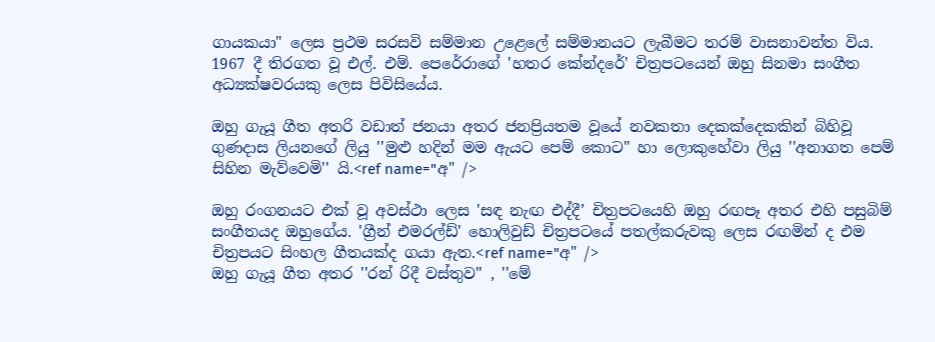ගායකයා" ලෙස ප්‍රථම සරසවි සම්මාන උළෙලේ සම්මානයට ලැබීමට තරම් වාසනාවන්ත විය. 1967 දී තිරගත වූ එල්. එම්. පෙරේරාගේ 'හතර කේන්දරේ' චිත්‍රපටයෙන් ඔහු සිනමා සංගීත අධ්‍යක්ෂවරයකු ලෙස පිවිසියේය.

ඔහු ගැයූ ගීත අතරි වඩාත් ජනයා අතර ජනප්‍රියතම වූයේ නවකතා දෙකක්දෙකකින් බිහිවූ ගුණදාස ලියනගේ ලියු ''මුළු හදින් මම ඇයට පෙම් කොට'' හා ලොකුහේවා ලියු ''අනාගත පෙම් සිහින මැව්වෙමි'' යි.<ref name="අ" />

ඔහු රංගනයට එක් වූ අවස්ථා ලෙස 'සඳ නැඟ එද්දී’ චිත්‍රපටයෙහි ඔහු රඟපෑ අතර එහි පසුබිම් සංගීතයද ඔහුගේය. 'ග්‍රීන් එමරල්ඩ්' හොලිවුඩ් චිත්‍රපටයේ පතල්කරුවකු ලෙස රඟමින් ද එම චිත්‍රපයට සිංහල ගීතයක්ද ගයා ඇත.<ref name="අ" />
ඔහු ගැයූ ගීත අතර ''රන් රිදී වස්තුව'' , ''මේ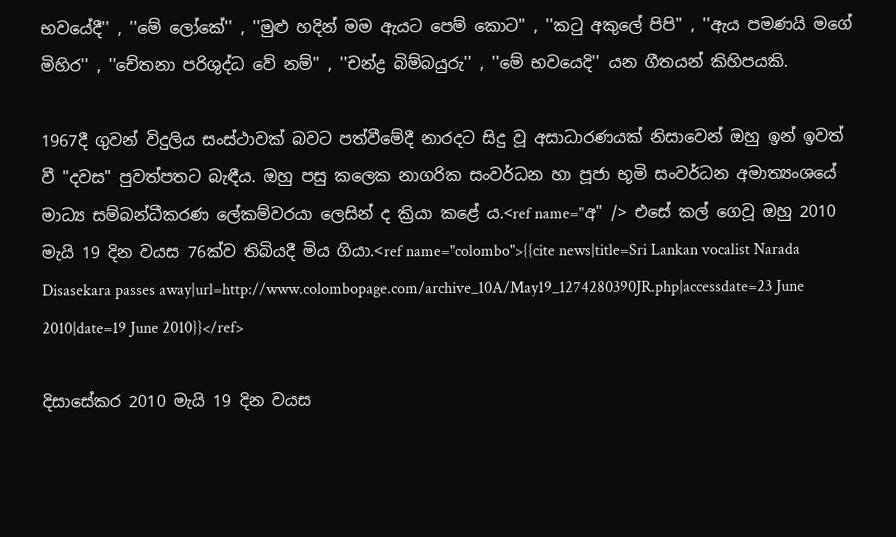භවයේදී'' , ''මේ ලෝකේ'' , ''මුළු හදින් මම ඇයට පෙම් කොට'' , ''කටු අකුලේ පිපි'' , ''ඇය පමණයි මගේ මිහිර'' , ''චේතනා පරිශුද්ධ වේ නම්'' , ''චන්ද්‍ර බිම්බයුරු'' , ''මේ භවයෙදි'' යන ගීතයන් කිහිපයකි.

1967දී ගුවන් විදුලිය සංස්ථාවක් බවට පත්වීමේදී නාරදට සිදු වූ අසාධාරණයක් නිසාවෙන් ඔහු ඉන් ඉවත් වී "දවස" පුවත්පතට බැඳීය. ඔහු පසු කලෙක නාගරික සංවර්ධන හා පූජා භූමි සංවර්ධන අමාත්‍යංශයේ මාධ්‍ය සම්බන්ධීකරණ ලේකම්වරයා ලෙසින් ද ක්‍රියා කළේ ය.<ref name="අ" /> එසේ කල් ගෙවූ ඔහු 2010 මැයි 19 දින වයස 76ක්ව තිබියදී මිය ගියා.<ref name="colombo">{{cite news|title=Sri Lankan vocalist Narada Disasekara passes away|url=http://www.colombopage.com/archive_10A/May19_1274280390JR.php|accessdate=23 June 2010|date=19 June 2010}}</ref>

දිසාසේකර 2010 මැයි 19 දින වයස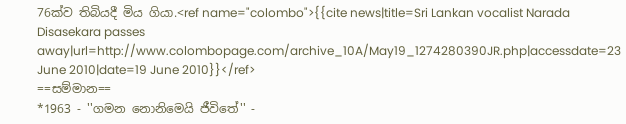76ක්ව තිබියදී මිය ගියා.<ref name="colombo">{{cite news|title=Sri Lankan vocalist Narada Disasekara passes away|url=http://www.colombopage.com/archive_10A/May19_1274280390JR.php|accessdate=23 June 2010|date=19 June 2010}}</ref>
==සම්මාන==
*1963 - ''ගමන නොනිමෙයි ජීවිතේ'' -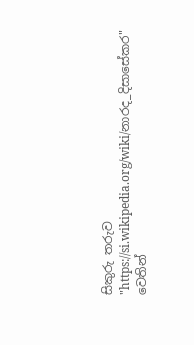සිකුරු තරුව
"https://si.wikipedia.org/wiki/නාරද_දිසාසේකර" වෙතින්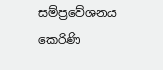සම්ප්‍රවේශනය කෙරිණි